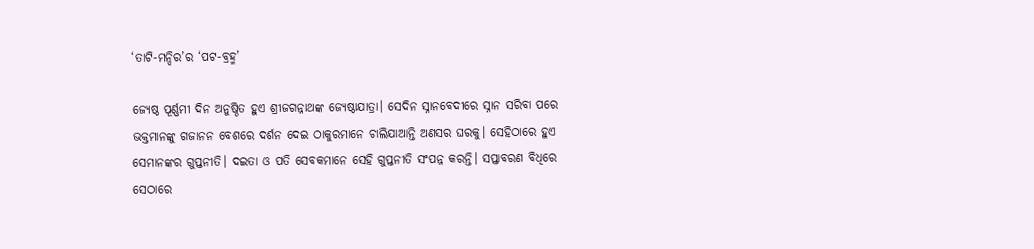‘ତାଟି-ମନ୍ଦିର’ର ‘ପଟ-ବ୍ରହ୍ମ’

ଜ୍ୟେଷ୍ଠ ପୂର୍ଣ୍ଣମୀ ଦିନ ଅନୁଷ୍ଠିତ ହୁଏ ଶ୍ରୀଜଗନ୍ନାଥଙ୍କ ଜ୍ୟେଷ୍ଠାଯାତ୍ରା। ସେଦିନ ସ୍ନାନବେଦୀରେ ସ୍ନାନ ସରିବା ପରେ ଭକ୍ତମାନଙ୍କୁ ଗଜାନନ ବେଶରେ ଦର୍ଶନ ଦେଇ ଠାକୁରମାନେ ଚାଲିଯାଆନ୍ତି ଅଣସର ଘରକୁ। ସେହିଠାରେ ହୁଏ ସେମାନଙ୍କର ଗୁପ୍ତନୀତି। ଦଇତା ଓ ପତି ସେବକମାନେ ସେହି ଗୁପ୍ତନୀତି ସଂପନ୍ନ କରନ୍ତି। ସପ୍ତାବରଣ ବିଧିରେ ସେଠାରେ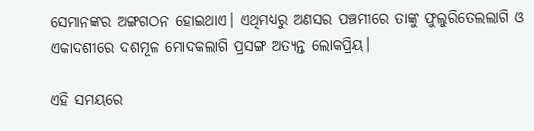ସେମାନଙ୍କର ଅଙ୍ଗଗଠନ ହୋଇଥାଏ। ଏଥିମଧ୍ୟରୁ ଅଣସର ପଞ୍ଚମୀରେ ତାଙ୍କୁ ଫୁଲୁରିତେଲଲାଗି ଓ ଏକାଦଶୀରେ ଦଶମୂଳ ମୋଦକଲାଗି ପ୍ରସଙ୍ଗ ଅତ୍ୟନ୍ତ ଲୋକପ୍ରିୟ।

ଏହି ସମୟରେ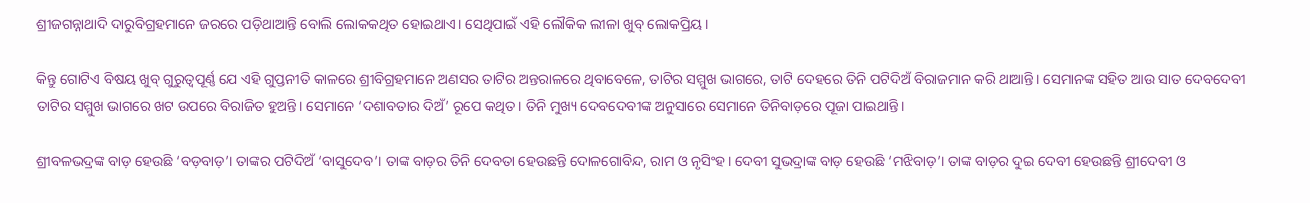ଶ୍ରୀଜଗନ୍ନାଥାଦି ଦାରୁବିଗ୍ରହମାନେ ଜରରେ ପଡ଼ିଥାଆନ୍ତି ବୋଲି ଲୋକକଥିତ ହୋଇଥାଏ। ସେଥିପାଇଁ ଏହି ଲୌକିକ ଲୀଳା ଖୁବ୍‌ ଲୋକପ୍ରିୟ।

କିନ୍ତୁ ଗୋଟିଏ ବିଷୟ ଖୁବ୍‌ ଗୁରୁତ୍ଵପୂର୍ଣ୍ଣ ଯେ ଏହି ଗୁପ୍ତନୀତି କାଳରେ ଶ୍ରୀବିଗ୍ରହମାନେ ଅଣସର ତାଟିର ଅନ୍ତରାଳରେ ଥିବାବେଳେ, ତାଟିର ସମ୍ମୁଖ ଭାଗରେ, ତାଟି ଦେହରେ ତିନି ପଟିଦିଅଁ ବିରାଜମାନ କରି ଥାଆନ୍ତି। ସେମାନଙ୍କ ସହିତ ଆଉ ସାତ ଦେବଦେବୀ ତାଟିର ସମ୍ମୁଖ ଭାଗରେ ଖଟ ଉପରେ ବିରାଜିତ ହୁଅନ୍ତି। ସେମାନେ ‘ଦଶାବତାର ଦିଅଁ’ ରୂପେ କଥିତ। ତିନି ମୁଖ୍ୟ ଦେବଦେବୀଙ୍କ ଅନୁସାରେ ସେମାନେ ତିନିବାଡ଼ରେ ପୂଜା ପାଇଥାନ୍ତି।

ଶ୍ରୀବଳଭଦ୍ରଙ୍କ ବାଡ଼ ହେଉଛି ‘ବଡ଼ବାଡ଼’। ତାଙ୍କର ପଟିଦିଅଁ ‘ବାସୁଦେବ’। ତାଙ୍କ ବାଡ଼ର ତିନି ଦେବତା ହେଉଛନ୍ତି ଦୋଳଗୋବିନ୍ଦ, ରାମ ଓ ନୃସିଂହ। ଦେବୀ ସୁଭଦ୍ରାଙ୍କ ବାଡ଼ ହେଉଛି ‘ମଝିବାଡ଼’। ତାଙ୍କ ବାଡ଼ର ଦୁଇ ଦେବୀ ହେଉଛନ୍ତି ଶ୍ରୀଦେବୀ ଓ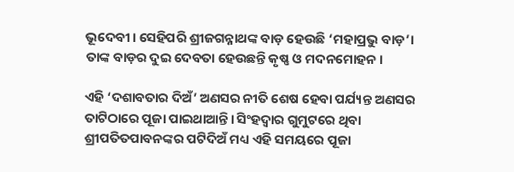ଭୂଦେବୀ। ସେହିପରି ଶ୍ରୀଜଗନ୍ନାଥଙ୍କ ବାଡ଼ ହେଉଛି ‘ମହାପ୍ରଭୁ ବାଡ଼’। ତାଙ୍କ ବାଡ଼ର ଦୁଇ ଦେବତା ହେଉଛନ୍ତି କୃଷ୍ଣ ଓ ମଦନମୋହନ।

ଏହି ‘ଦଶାବତାର ଦିଅଁ’ ଅଣସର ନୀତି ଶେଷ ହେବା ପର୍ଯ୍ୟନ୍ତ ଅଣସର ତାଟିଠାରେ ପୂଜା ପାଇଥାଆନ୍ତି। ସିଂହଦ୍ଵାର ଗୁମୁଟରେ ଥିବା ଶ୍ରୀପତିତପାବନଙ୍କର ପଟିଦିଅଁ ମଧ୍ୟ ଏହି ସମୟରେ ପୂଜା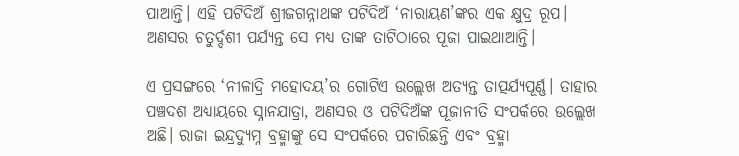ପାଆନ୍ତି। ଏହି ପଟିଦିଅଁ ଶ୍ରୀଜଗନ୍ନାଥଙ୍କ ପଟିଦିଅଁ ‘ନାରାୟଣ’ଙ୍କର ଏକ କ୍ଷୁଦ୍ର ରୂପ। ଅଣସର ଚତୁର୍ଦ୍ଦଶୀ ପର୍ଯ୍ୟନ୍ତ ସେ ମଧ୍ୟ ତାଙ୍କ ତାଟିଠାରେ ପୂଜା ପାଇଥାଆନ୍ତି।

ଏ ପ୍ରସଙ୍ଗରେ ‘ନୀଳାଦ୍ରି ମହୋଦୟ’ର ଗୋଟିଏ ଉଲ୍ଲେଖ ଅତ୍ୟନ୍ତ ତାତ୍ପର୍ଯ୍ୟପୂର୍ଣ୍ଣ। ତାହାର ପଞ୍ଚଦଶ ଅଧ୍ୟାୟରେ ସ୍ନାନଯାତ୍ରା, ଅଣସର ଓ ପଟିଦିଅଁଙ୍କ ପୂଜାନୀତି ସଂପର୍କରେ ଉଲ୍ଲେଖ ଅଛି। ରାଜା ଇନ୍ଦ୍ରଦ୍ୟୁମ୍ନ ବ୍ରହ୍ମାଙ୍କୁ ସେ ସଂପର୍କରେ ପଚାରିଛନ୍ତି ଏବଂ ବ୍ରହ୍ମା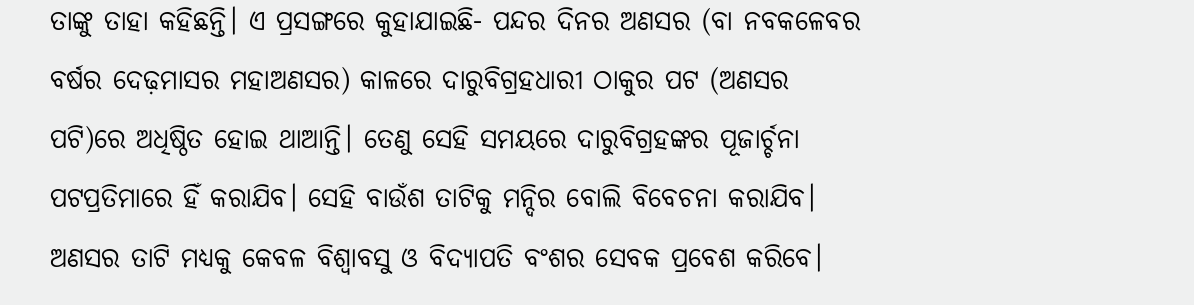ତାଙ୍କୁ ତାହା କହିଛନ୍ତି। ଏ ପ୍ରସଙ୍ଗରେ କୁହାଯାଇଛି- ପନ୍ଦର ଦିନର ଅଣସର (ବା ନବକଳେବର ବର୍ଷର ଦେଢ଼ମାସର ମହାଅଣସର) କାଳରେ ଦାରୁବିଗ୍ରହଧାରୀ ଠାକୁର ପଟ (ଅଣସର ପଟି)ରେ ଅଧିଷ୍ଠିତ ହୋଇ ଥାଆନ୍ତି। ତେଣୁ ସେହି ସମୟରେ ଦାରୁବିଗ୍ରହଙ୍କର ପୂଜାର୍ଚ୍ଚନା ପଟପ୍ରତିମାରେ ହିଁ କରାଯିବ। ସେହି ବାଉଁଶ ତାଟିକୁ ମନ୍ଦିର ବୋଲି ବିବେଚନା କରାଯିବ। ଅଣସର ତାଟି ମଧ୍ୟକୁ କେବଳ ବିଶ୍ୱାବସୁ ଓ ବିଦ୍ୟାପତି ବଂଶର ସେବକ ପ୍ରବେଶ କରିବେ।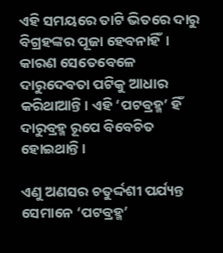ଏହି ସମୟରେ ତାଟି ଭିତରେ ଦାରୁ ବିଗ୍ରହଙ୍କର ପୂଜା ହେବନାହିଁ। କାରଣ ସେତେବେଳେ ଦାରୁଦେବତା ପଟିକୁ ଆଧାର କରିଥାଆନ୍ତି। ଏହି ‘ପଟବ୍ରହ୍ମ’ ହିଁ ଦାରୁବ୍ରହ୍ମ ରୂପେ ବିବେଚିତ ହୋଇଥାନ୍ତି।

ଏଣୁ ଅଣସର ଚତୁର୍ଦ୍ଦଶୀ ପର୍ଯ୍ୟନ୍ତ ସେମାନେ ‘ପଟବ୍ରହ୍ମ’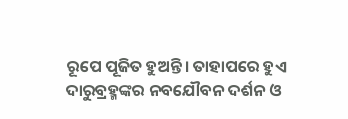ରୂପେ ପୂଜିତ ହୁଅନ୍ତି। ତାହାପରେ ହୁଏ ଦାରୁବ୍ରହ୍ମଙ୍କର ନବଯୌବନ ଦର୍ଶନ ଓ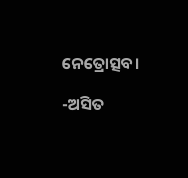ନେତ୍ରୋତ୍ସବ।

-ଅସିତ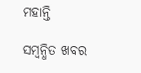ମହାନ୍ତି

ସମ୍ବନ୍ଧିତ ଖବର